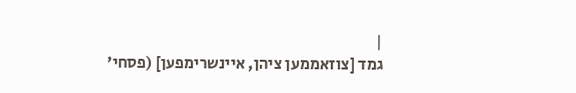|
גמד [צוזאממען ציהן, איינשרימפען] (פסחי'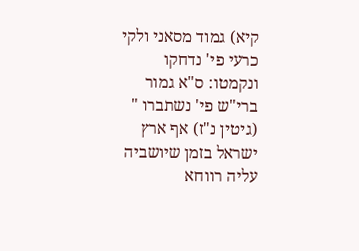קיא) גמוד מסאני ולקי כרעי פי' נדחקו ונקמטו: ס"א גמור ברי"ש פי' נשתברו " (גיטין נ"ז) אף ארץ ישראל בזמן שיושביה עליה רווחא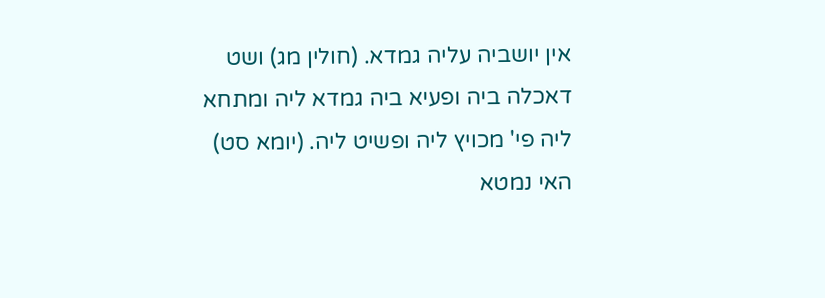אין יושביה עליה גמדא. (חולין מג) ושט דאכלה ביה ופעיא ביה גמדא ליה ומתחא ליה פי' מכויץ ליה ופשיט ליה. (יומא סט) האי נמטא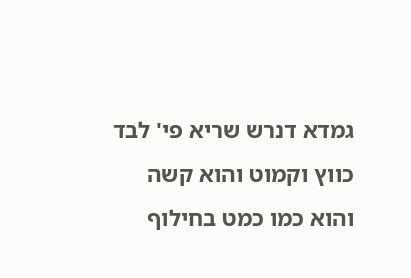גמדא דנרש שריא פי' לבד כווץ וקמוט והוא קשה והוא כמו כמט בחילוף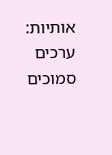אותיות: ערכים סמוכים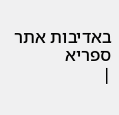באדיבות אתר ספריא
|